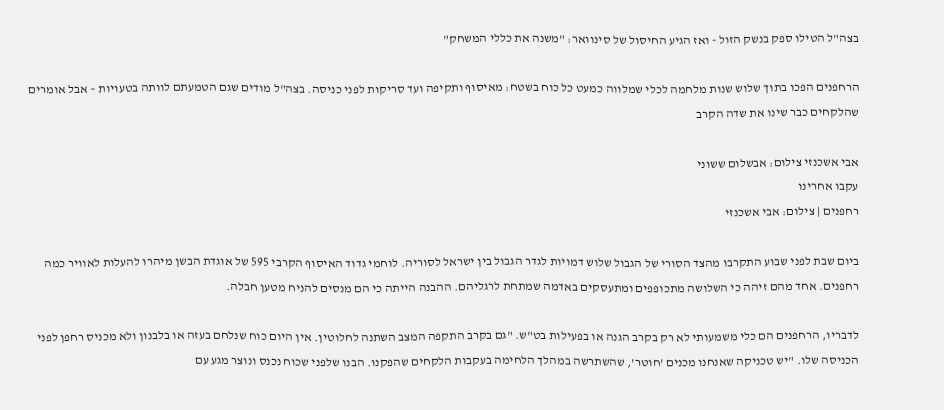בצה"ל הטילו ספק בנשק הזול - ואז הגיע החיסול של סינוואר: "משנה את כללי המשחק"

הרחפנים הפכו בתוך שלוש שנות מלחמה לכלי שמלווה כמעט כל כוח בשטח: מאיסוף ותקיפה ועד סריקות לפני כניסה. בצה"ל מודים שגם הטמעתם לוותה בטעויות – אבל אומרים שהלקחים כבר שינו את שדה הקרב

אבי אשכנזי צילום: אבשלום ששוני
עקבו אחרינו
רחפנים | צילום: אבי אשכנזי

ביום שבת לפני שבוע התקרבו מהצד הסורי של הגבול שלוש דמויות לגדר הגבול בין ישראל לסוריה. לוחמי גדוד האיסוף הקרבי 595 של אוגדת הבשן מיהרו להעלות לאוויר כמה רחפנים. אחד מהם זיהה כי השלושה מתכופפים ומתעסקים באדמה שמתחת לרגליהם. ההבנה הייתה כי הם מנסים להניח מטען חבלה.

לדבריו, הרחפנים הם כלי משמעותי לא רק בקרב הגנה או בפעילות בט"ש. "גם בקרב התקפה המצב השתנה לחלוטין. אין היום כוח שנלחם בעזה או בלבנון ולא מכניס רחפן לפני הכניסה שלו. "יש טכניקה שאנחנו מכנים 'חוטר', שהשתרשה במהלך הלחימה בעקבות הלקחים שהפקנו. הבנו שלפני שכוח נכנס ונוצר מגע עם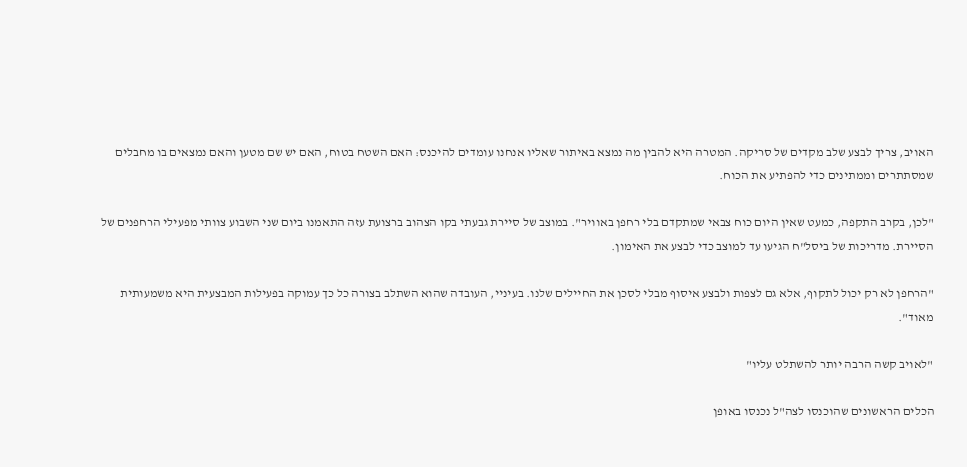האויב, צריך לבצע שלב מקדים של סריקה. המטרה היא להבין מה נמצא באיתור שאליו אנחנו עומדים להיכנס: האם השטח בטוח, האם יש שם מטען והאם נמצאים בו מחבלים שמסתתרים וממתינים כדי להפתיע את הכוח.

"לכן, בקרב התקפה, כמעט שאין היום כוח צבאי שמתקדם בלי רחפן באוויר". במוצב של סיירת גבעתי בקו הצהוב ברצועת עזה התאמנו ביום שני השבוע צוותי מפעילי הרחפנים של הסיירת. מדריכות של ביסל"ח הגיעו עד למוצב כדי לבצע את האימון.

"הרחפן לא רק יכול לתקוף, אלא גם לצפות ולבצע איסוף מבלי לסכן את החיילים שלנו. בעיניי, העובדה שהוא השתלב בצורה כל כך עמוקה בפעילות המבצעית היא משמעותית מאוד".

"לאויב קשה הרבה יותר להשתלט עליו"

הכלים הראשונים שהוכנסו לצה"ל נכנסו באופן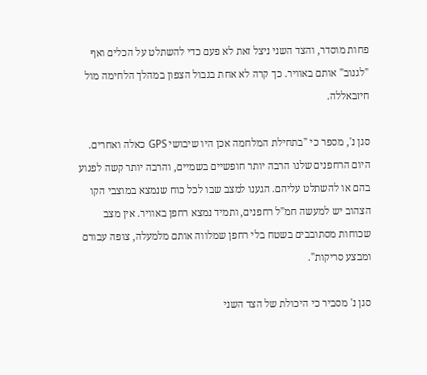פחות מוסדר, והצד השני ניצל זאת לא פעם כדי להשתלט על הכלים ואף "לגנוב" אותם באוויר. כך קרה לא אחת בגבול הצפון במהלך הלחימה מול חיזבאללה.

סגן נ', מספר כי "בתחילת המלחמה אכן היו שיבושי GPS כאלה ואחרים. היום הרחפנים שלנו הרבה יותר חופשיים בשמיים, והרבה יותר קשה לפגוע בהם או להשתלט עליהם. הגענו למצב שבו לכל כוח שנמצא במוצבי הקו הצהוב יש למעשה חמ"ל רחפנים, ותמיד נמצא רחפן באוויר. אין מצב שכוחות מסתובבים בשטח בלי רחפן שמלווה אותם מלמעלה, צופה עבורם ומבצע סריקות".

סגן נ' מסביר כי היכולת של הצד השני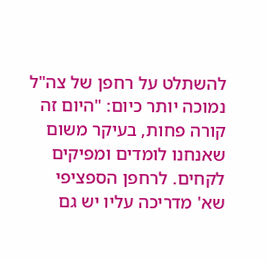להשתלט על רחפן של צה"ל נמוכה יותר כיום: "היום זה קורה פחות, בעיקר משום שאנחנו לומדים ומפיקים לקחים. לרחפן הספציפי שא' מדריכה עליו יש גם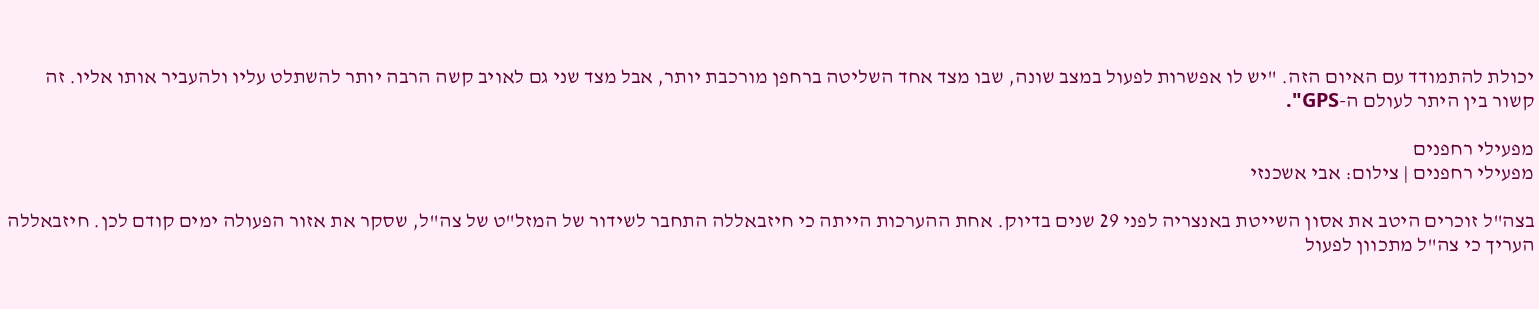יכולת להתמודד עם האיום הזה. "יש לו אפשרות לפעול במצב שונה, שבו מצד אחד השליטה ברחפן מורכבת יותר, אבל מצד שני גם לאויב קשה הרבה יותר להשתלט עליו ולהעביר אותו אליו. זה קשור בין היתר לעולם ה-GPS".

מפעילי רחפנים
מפעילי רחפנים | צילום: אבי אשכנזי

בצה"ל זוכרים היטב את אסון השייטת באנצריה לפני 29 שנים בדיוק. אחת ההערכות הייתה כי חיזבאללה התחבר לשידור של המזל"ט של צה"ל, שסקר את אזור הפעולה ימים קודם לכן. חיזבאללה העריך כי צה"ל מתכוון לפעול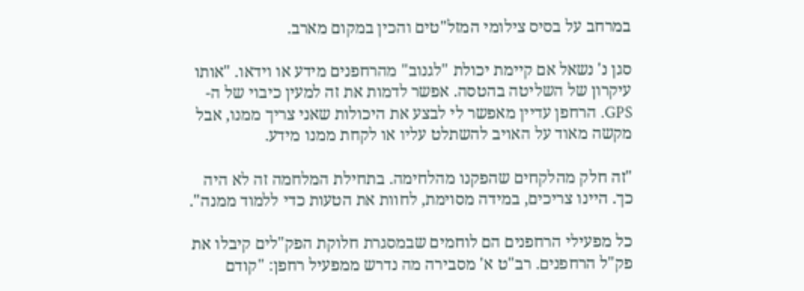במרחב על בסיס צילומי המזל"טים והכין במקום מארב.

סגן נ' נשאל אם קיימת יכולת "לגנוב" מהרחפנים מידע או וידאו. "אותו עיקרון של השליטה בהטסה. אפשר לדמות את זה למעין כיבוי של ה-GPS. הרחפן עדיין מאפשר לי לבצע את היכולות שאני צריך ממנו, אבל מקשה מאוד על האויב להשתלט עליו או לקחת ממנו מידע.

"זה חלק מהלקחים שהפקנו מהלחימה. בתחילת המלחמה זה לא היה כך. היינו צריכים, במידה מסוימת, לחוות את הטעות כדי ללמוד ממנה".

כל מפעילי הרחפנים הם לוחמים שבמסגרת חלוקת הפק"לים קיבלו את פק"ל הרחפנים. רב"ט א' מסבירה מה נדרש ממפעיל רחפן: "קודם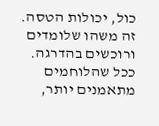כול, יכולות הטסה. זה משהו שלומדים ורוכשים בהדרגה. ככל שהלוחמים מתאמנים יותר,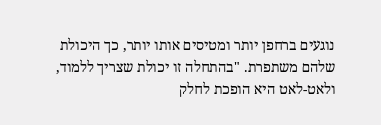נוגעים ברחפן יותר ומטיסים אותו יותר, כך היכולת שלהם משתפרת. "בהתחלה זו יכולת שצריך ללמוד, ולאט-לאט היא הופכת לחלק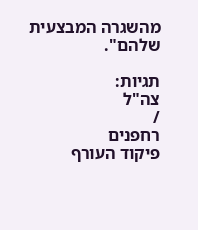מהשגרה המבצעית שלהם".

תגיות:
צה"ל
/
רחפנים
פיקוד העורף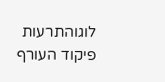לוגוהתרעות פיקוד העורף